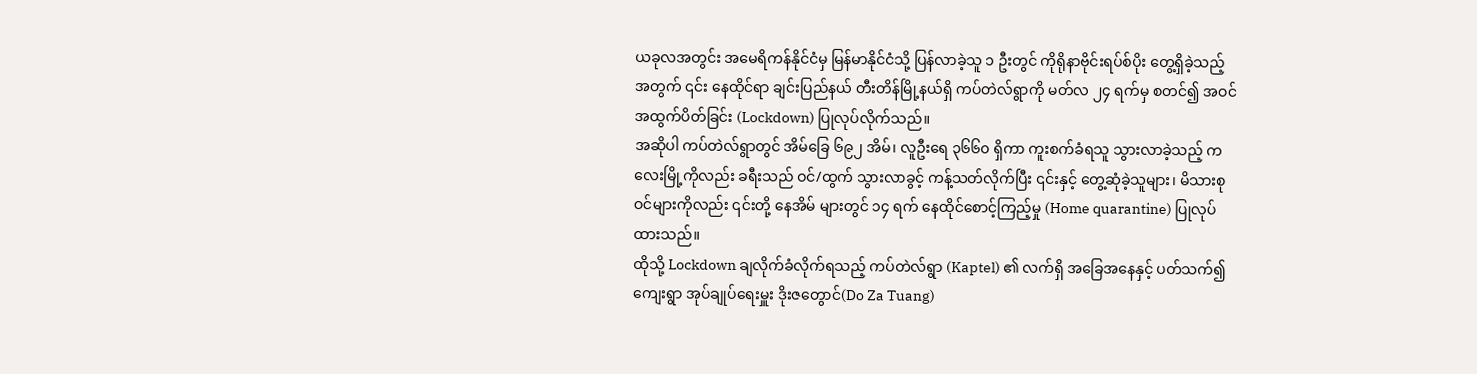ယခုလအတွင်း အမေရိကန်နိုင်ငံမှ မြန်မာနိုင်ငံသို့ ပြန်လာခဲ့သူ ၁ ဦးတွင် ကိုရိုနာဗိုင်းရပ်စ်ပိုး တွေ့ရှိခဲ့သည့်အတွက် ၎င်း နေထိုင်ရာ ချင်းပြည်နယ် တီးတိန်မြို့နယ်ရှိ ကပ်တဲလ်ရွာကို မတ်လ ၂၄ ရက်မှ စတင်၍ အဝင်အထွက်ပိတ်ခြင်း (Lockdown) ပြုလုပ်လိုက်သည်။
အဆိုပါ ကပ်တဲလ်ရွာတွင် အိမ်ခြေ ၆၉၂ အိမ်၊ လူဦးရေ ၃၆၆၀ ရှိကာ ကူးစက်ခံရသူ သွားလာခဲ့သည့် ကလေးမြို့ကိုလည်း ခရီးသည် ဝင်/ထွက် သွားလာခွင့် ကန့်သတ်လိုက်ပြီး ၎င်းနှင့် တွေ့ဆုံခဲ့သူများ၊ မိသားစုဝင်များကိုလည်း ၎င်းတို့ နေအိမ် များတွင် ၁၄ ရက် နေထိုင်စောင့်ကြည့်မှု (Home quarantine) ပြုလုပ်ထားသည်။
ထိုသို့ Lockdown ချလိုက်ခံလိုက်ရသည့် ကပ်တဲလ်ရွာ (Kaptel) ၏ လက်ရှိ အခြေအနေနှင့် ပတ်သက်၍ ကျေးရွာ အုပ်ချုပ်ရေးမှူး ဒိုးဇတွောင်(Do Za Tuang)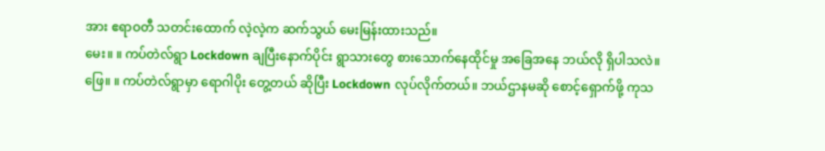အား ဧရာဝတီ သတင်းထောက် လဲ့လဲ့က ဆက်သွယ် မေးမြန်းထားသည်။
မေး။ ။ ကပ်တဲလ်ရွာ Lockdown ချပြီးနောက်ပိုင်း ရွာသားတွေ စားသောက်နေထိုင်မှု အခြေအနေ ဘယ်လို ရှိပါသလဲ။
ဖြေ။ ။ ကပ်တဲလ်ရွာမှာ ရောဂါပိုး တွေ့တယ် ဆိုပြီး Lockdown လုပ်လိုက်တယ်။ ဘယ်ဌာနမဆို စောင့်ရှောက်ဖို့ ကုသ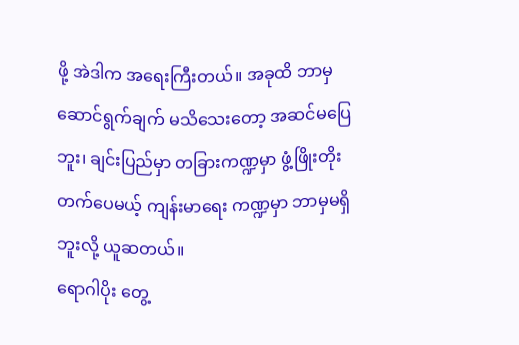ဖို့ အဲဒါက အရေးကြီးတယ်။ အခုထိ ဘာမှ ဆောင်ရွက်ချက် မသိသေးတော့ အဆင်မပြေဘူး၊ ချင်းပြည်မှာ တခြားကဏ္ဍမှာ ဖွံ့ဖြိုးတိုးတက်ပေမယ့် ကျန်းမာရေး ကဏ္ဍမှာ ဘာမှမရှိဘူးလို့ ယူဆတယ်။
ရောဂါပိုး တွေ့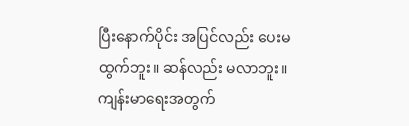ပြီးနောက်ပိုင်း အပြင်လည်း ပေးမထွက်ဘူး။ ဆန်လည်း မလာဘူး။ ကျန်းမာရေးအတွက်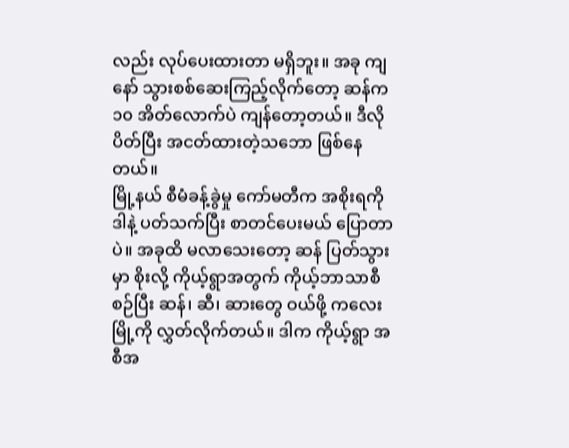လည်း လုပ်ပေးထားတာ မရှိဘူး။ အခု ကျနော် သွားစစ်ဆေးကြည့်လိုက်တော့ ဆန်က ၁၀ အိတ်လောက်ပဲ ကျန်တော့တယ်။ ဒီလိုပိတ်ပြီး အငတ်ထားတဲ့သဘော ဖြစ်နေတယ်။
မြို့နယ် စီမံခန့်ခွဲမှု ကော်မတီက အစိုးရကို ဒါနဲ့ ပတ်သက်ပြီး စာတင်ပေးမယ် ပြောတာပဲ။ အခုထိ မလာသေးတော့ ဆန် ပြတ်သွားမှာ စိုးလို့ ကိုယ့်ရွာအတွက် ကိုယ့်ဘာသာစီစဉ်ပြီး ဆန်၊ ဆီ၊ ဆားတွေ ဝယ်ဖို့ ကလေးမြို့ကို လွှတ်လိုက်တယ်။ ဒါက ကိုယ့်ရွာ အစီအ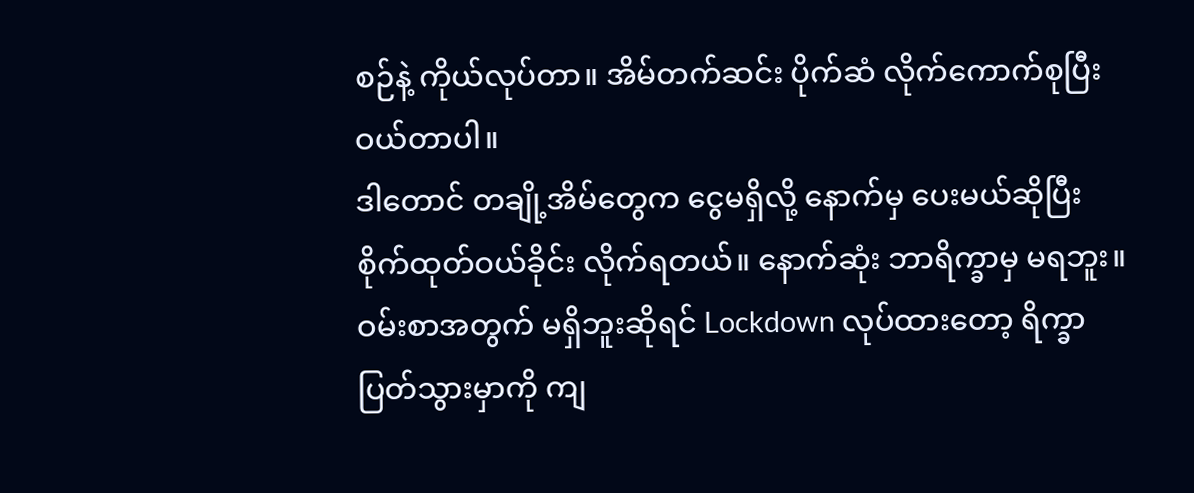စဉ်နဲ့ ကိုယ်လုပ်တာ။ အိမ်တက်ဆင်း ပိုက်ဆံ လိုက်ကောက်စုပြီး ဝယ်တာပါ။
ဒါတောင် တချို့အိမ်တွေက ငွေမရှိလို့ နောက်မှ ပေးမယ်ဆိုပြီး စိုက်ထုတ်ဝယ်ခိုင်း လိုက်ရတယ်။ နောက်ဆုံး ဘာရိက္ခာမှ မရဘူး။ ဝမ်းစာအတွက် မရှိဘူးဆိုရင် Lockdown လုပ်ထားတော့ ရိက္ခာပြတ်သွားမှာကို ကျ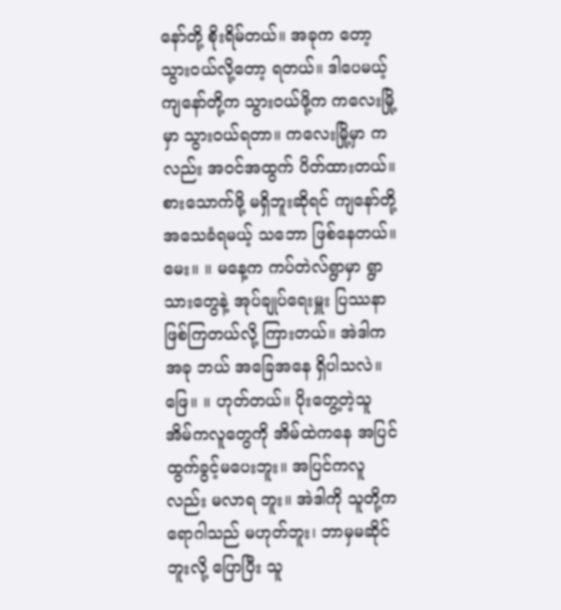နော်တို့ စိုးရိမ်တယ်။ အခုက တော့ သွားဝယ်လို့တော့ ရတယ်။ ဒါပေမယ့် ကျနော်တို့က သွားဝယ်ဖို့က ကလေးမြို့မှာ သွားဝယ်ရတာ။ ကလေးမြို့မှာ ကလည်း အဝင်အထွက် ပိတ်ထားတယ်။ စားသောက်ဖို့ မရှိဘူးဆိုရင် ကျနော်တို့ အသေခံရမယ့် သဘော ဖြစ်နေတယ်။
မေး။ ။ မနေ့က ကပ်တဲလ်ရွာမှာ ရွာသားတွေနဲ့ အုပ်ချုပ်ရေးမှူး ပြဿနာ ဖြစ်ကြတယ်လို့ ကြားတယ်။ အဲဒါက အခု ဘယ် အခြေအနေ ရှိပါသလဲ။
ဖြေ။ ။ ဟုတ်တယ်။ ပိုးတွေ့တဲ့သူ အိမ်ကလူတွေကို အိမ်ထဲကနေ အပြင်ထွက်ခွင့်မပေးဘူး။ အပြင်ကလူလည်း မလာရ ဘူး။ အဲဒါကို သူတို့က ရောဂါသည် မဟုတ်ဘူး၊ ဘာမှမဆိုင်ဘူးလို့ ပြောပြီး သူ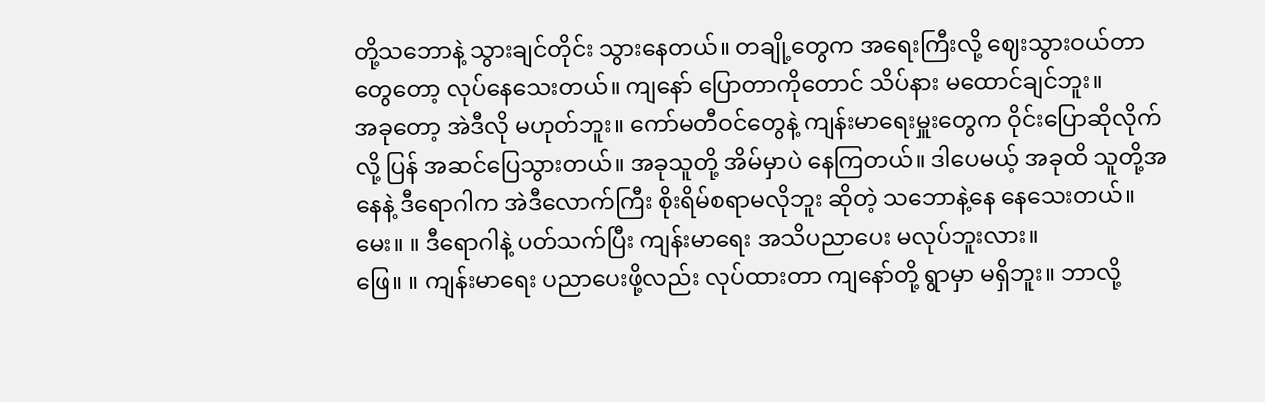တို့သဘောနဲ့ သွားချင်တိုင်း သွားနေတယ်။ တချို့တွေက အရေးကြီးလို့ ဈေးသွားဝယ်တာတွေတော့ လုပ်နေသေးတယ်။ ကျနော် ပြောတာကိုတောင် သိပ်နား မထောင်ချင်ဘူး။
အခုတော့ အဲဒီလို မဟုတ်ဘူး။ ကော်မတီဝင်တွေနဲ့ ကျန်းမာရေးမှူးတွေက ဝိုင်းပြောဆိုလိုက်လို့ ပြန် အဆင်ပြေသွားတယ်။ အခုသူတို့ အိမ်မှာပဲ နေကြတယ်။ ဒါပေမယ့် အခုထိ သူတို့အနေနဲ့ ဒီရောဂါက အဲဒီလောက်ကြီး စိုးရိမ်စရာမလိုဘူး ဆိုတဲ့ သဘောနဲ့နေ နေသေးတယ်။
မေး။ ။ ဒီရောဂါနဲ့ ပတ်သက်ပြီး ကျန်းမာရေး အသိပညာပေး မလုပ်ဘူးလား။
ဖြေ။ ။ ကျန်းမာရေး ပညာပေးဖို့လည်း လုပ်ထားတာ ကျနော်တို့ ရွာမှာ မရှိဘူး။ ဘာလို့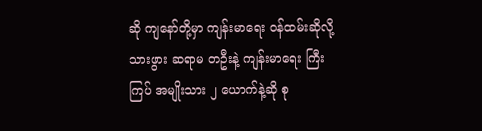ဆို ကျနော်တို့မှာ ကျန်းမာရေး ဝန်ထမ်းဆိုလို့ သားဖွား ဆရာမ တဦးနဲ့ ကျန်းမာရေး ကြီးကြပ် အမျိုးသား ၂ ယောက်နဲ့ဆို စု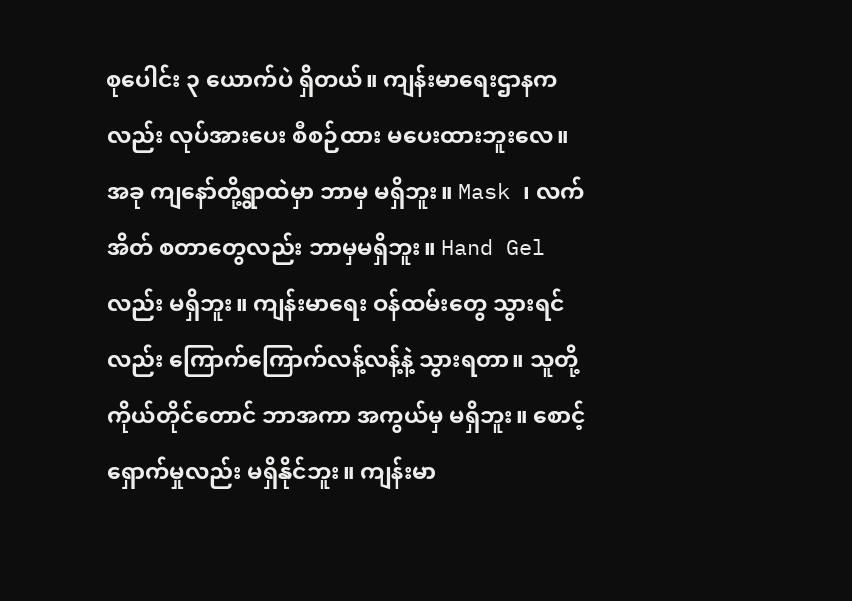စုပေါင်း ၃ ယောက်ပဲ ရှိတယ်။ ကျန်းမာရေးဌာနကလည်း လုပ်အားပေး စီစဉ်ထား မပေးထားဘူးလေ။
အခု ကျနော်တို့ရွာထဲမှာ ဘာမှ မရှိဘူး။ Mask ၊ လက်အိတ် စတာတွေလည်း ဘာမှမရှိဘူး။ Hand Gel လည်း မရှိဘူး။ ကျန်းမာရေး ဝန်ထမ်းတွေ သွားရင်လည်း ကြောက်ကြောက်လန့်လန့်နဲ့ သွားရတာ။ သူတို့ ကိုယ်တိုင်တောင် ဘာအကာ အကွယ်မှ မရှိဘူး။ စောင့်ရှောက်မှုလည်း မရှိနိုင်ဘူး။ ကျန်းမာ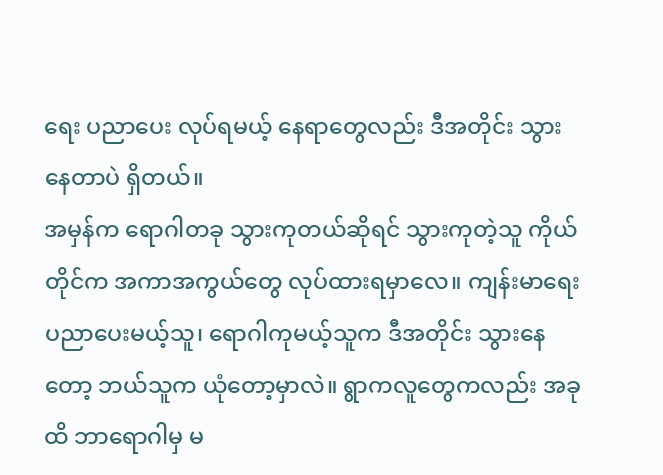ရေး ပညာပေး လုပ်ရမယ့် နေရာတွေလည်း ဒီအတိုင်း သွားနေတာပဲ ရှိတယ်။
အမှန်က ရောဂါတခု သွားကုတယ်ဆိုရင် သွားကုတဲ့သူ ကိုယ်တိုင်က အကာအကွယ်တွေ လုပ်ထားရမှာလေ။ ကျန်းမာရေး ပညာပေးမယ့်သူ၊ ရောဂါကုမယ့်သူက ဒီအတိုင်း သွားနေတော့ ဘယ်သူက ယုံတော့မှာလဲ။ ရွာကလူတွေကလည်း အခုထိ ဘာရောဂါမှ မ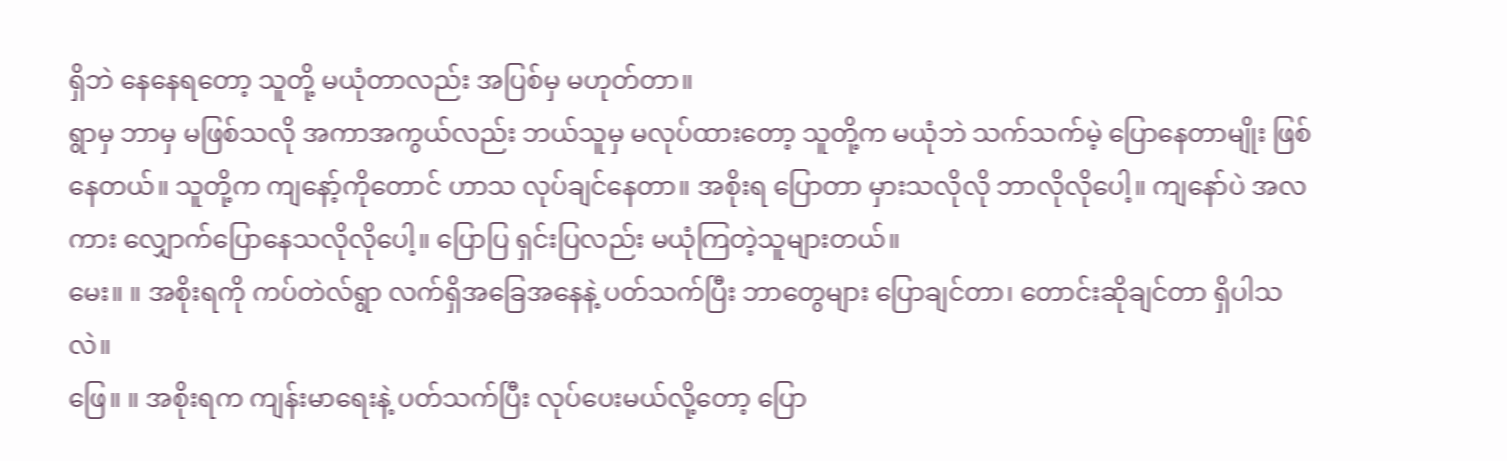ရှိဘဲ နေနေရတော့ သူတို့ မယုံတာလည်း အပြစ်မှ မဟုတ်တာ။
ရွာမှ ဘာမှ မဖြစ်သလို အကာအကွယ်လည်း ဘယ်သူမှ မလုပ်ထားတော့ သူတို့က မယုံဘဲ သက်သက်မဲ့ ပြောနေတာမျိုး ဖြစ်နေတယ်။ သူတို့က ကျနော့်ကိုတောင် ဟာသ လုပ်ချင်နေတာ။ အစိုးရ ပြောတာ မှားသလိုလို ဘာလိုလိုပေါ့။ ကျနော်ပဲ အလကား လျှောက်ပြောနေသလိုလိုပေါ့။ ပြောပြ ရှင်းပြလည်း မယုံကြတဲ့သူများတယ်။
မေး။ ။ အစိုးရကို ကပ်တဲလ်ရွာ လက်ရှိအခြေအနေနဲ့ ပတ်သက်ပြီး ဘာတွေများ ပြောချင်တာ၊ တောင်းဆိုချင်တာ ရှိပါသလဲ။
ဖြေ။ ။ အစိုးရက ကျန်းမာရေးနဲ့ ပတ်သက်ပြီး လုပ်ပေးမယ်လို့တော့ ပြော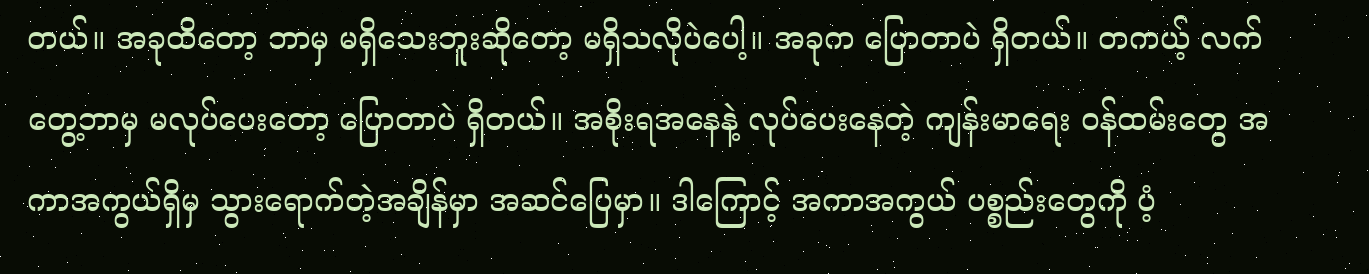တယ်။ အခုထိတော့ ဘာမှ မရှိသေးဘူးဆိုတော့ မရှိသလိုပဲပေါ့။ အခုက ပြောတာပဲ ရှိတယ်။ တကယ့် လက်တွေ့ဘာမှ မလုပ်ပေးတော့ ပြောတာပဲ ရှိတယ်။ အစိုးရအနေနဲ့ လုပ်ပေးနေတဲ့ ကျန်းမာရေး ဝန်ထမ်းတွေ အကာအကွယ်ရှိမှ သွားရောက်တဲ့အချိန်မှာ အဆင်ပြေမှာ။ ဒါကြောင့် အကာအကွယ် ပစ္စည်းတွေကို ပံ့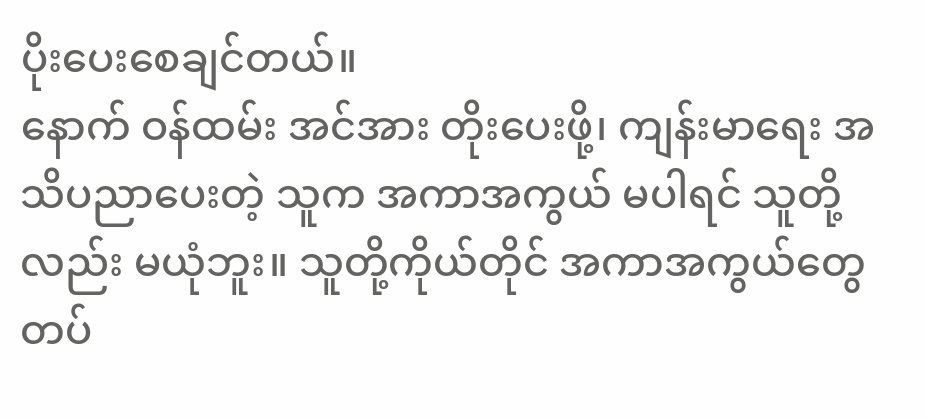ပိုးပေးစေချင်တယ်။
နောက် ဝန်ထမ်း အင်အား တိုးပေးဖို့၊ ကျန်းမာရေး အသိပညာပေးတဲ့ သူက အကာအကွယ် မပါရင် သူတို့လည်း မယုံဘူး။ သူတို့ကိုယ်တိုင် အကာအကွယ်တွေ တပ်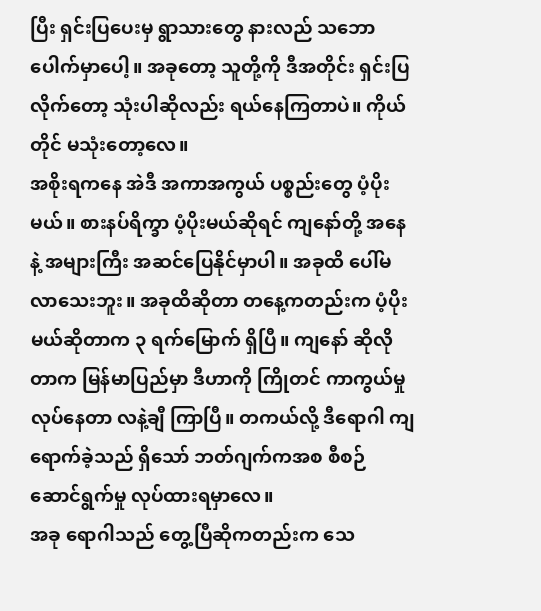ပြီး ရှင်းပြပေးမှ ရွာသားတွေ နားလည် သဘောပေါက်မှာပေါ့။ အခုတော့ သူတို့ကို ဒီအတိုင်း ရှင်းပြလိုက်တော့ သုံးပါဆိုလည်း ရယ်နေကြတာပဲ။ ကိုယ်တိုင် မသုံးတော့လေ။
အစိုးရကနေ အဲဒီ အကာအကွယ် ပစ္စည်းတွေ ပံ့ပိုးမယ်။ စားနပ်ရိက္ခာ ပံ့ပိုးမယ်ဆိုရင် ကျနော်တို့ အနေနဲ့ အများကြီး အဆင်ပြေနိုင်မှာပါ။ အခုထိ ပေါ်မလာသေးဘူး။ အခုထိဆိုတာ တနေ့ကတည်းက ပံ့ပိုးမယ်ဆိုတာက ၃ ရက်မြောက် ရှိပြီ။ ကျနော် ဆိုလိုတာက မြန်မာပြည်မှာ ဒီဟာကို ကြိုတင် ကာကွယ်မှု လုပ်နေတာ လနဲ့ချီ ကြာပြီ။ တကယ်လို့ ဒီရောဂါ ကျ ရောက်ခဲ့သည် ရှိသော် ဘတ်ဂျက်ကအစ စီစဉ်ဆောင်ရွက်မှု လုပ်ထားရမှာလေ။
အခု ရောဂါသည် တွေ့ပြီဆိုကတည်းက သေ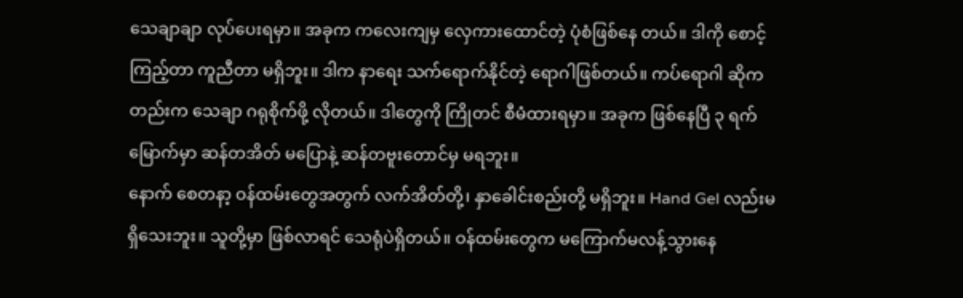သေချာချာ လုပ်ပေးရမှာ။ အခုက ကလေးကျမှ လှေကားထောင်တဲ့ ပုံစံဖြစ်နေ တယ်။ ဒါကို စောင့်ကြည့်တာ ကူညီတာ မရှိဘူး။ ဒါက နာရေး သက်ရောက်နိုင်တဲ့ ရောဂါဖြစ်တယ်။ ကပ်ရောဂါ ဆိုက တည်းက သေချာ ဂရုစိုက်ဖို့ လိုတယ်။ ဒါတွေကို ကြိုတင် စီမံထားရမှာ။ အခုက ဖြစ်နေပြီ ၃ ရက်မြောက်မှာ ဆန်တအိတ် မပြောနဲ့ ဆန်တဗူးတောင်မှ မရဘူး။
နောက် စေတနာ့ ဝန်ထမ်းတွေအတွက် လက်အိတ်တို့၊ နှာခေါင်းစည်းတို့ မရှိဘူး။ Hand Gel လည်းမရှိသေးဘူး။ သူတို့မှာ ဖြစ်လာရင် သေရုံပဲရှိတယ်။ ဝန်ထမ်းတွေက မကြောက်မလန့်သွားနေ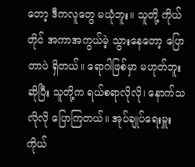တော့ ဒီကလူတွေ မယုံဘူး။ သူတို့ ကိုယ်တိုင် အကာအကွယ်မဲ့ သွားနေတော့ ပြောတာပဲ ရှိတယ်။ ရောဂါဖြစ်မှာ မဟုတ်ဘူး ဆိုပြီး သူတို့က ရယ်စရာလိုလို၊ နောက်သ လိုလို ပြောကြတယ်။ အုပ်ချုပ်ရေးမှူး ကိုယ်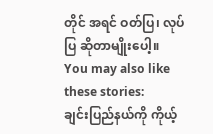တိုင် အရင် ဝတ်ပြ၊ လုပ်ပြ ဆိုတာမျိုးပေါ့။
You may also like these stories:
ချင်းပြည်နယ်ကို ကိုယ့်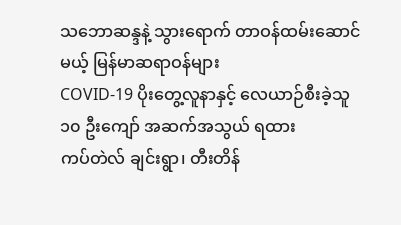သဘောဆန္ဒနဲ့ သွားရောက် တာဝန်ထမ်းဆောင်မယ့် မြန်မာဆရာဝန်များ
COVID-19 ပိုးတွေ့လူနာနှင့် လေယာဉ်စီးခဲ့သူ ၁၀ ဦးကျော် အဆက်အသွယ် ရထား
ကပ်တဲလ် ချင်းရွာ၊ တီးတိန်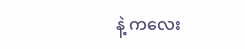နဲ့ ကလေး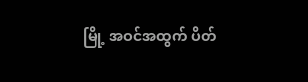မြို့ အဝင်အထွက် ပိတ်